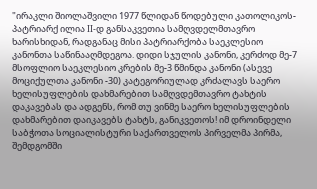"ირაკლი შიოლაშვილი 1977 წლიდან წოდებული კათოლიკოს-პატრიარქ ილია II-დ განსაკვეთია სამღვდელმთავრო ხარისხიდან, რადგანაც მისი პატრიარქობა საეკლესიო კანონთა საწინააღმდეგოა. დიდი სჯულის კანონი, კერძოდ მე-7 მსოფლიო საეკლესიო კრების მე-3 წმინდა კანონი (ასევე მოციქულთა კანონი -30) კატეგორიულად კრძალავს საერო ხელისუფლების დახმარებით სამღვდემთავრო ტახტის დაკავებას და ადგენს, რომ თუ ვინმე საერო ხელისუფლების დახმარებით დაიკავებს ტახტს, განიკვეთოს! იმ დროინდელი საბჭოთა სოციალისტური საქართველოს პირველმა პირმა, შემდგომში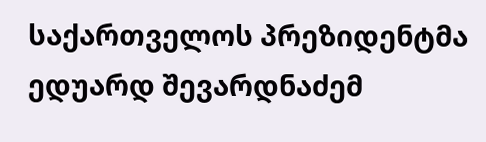საქართველოს პრეზიდენტმა ედუარდ შევარდნაძემ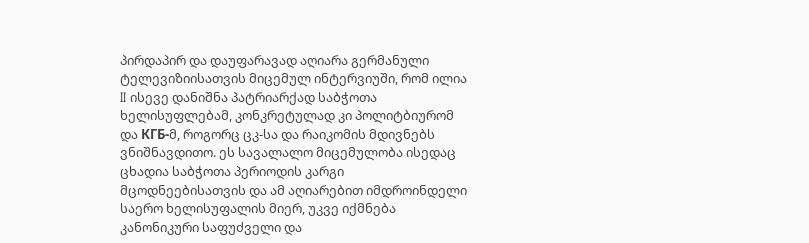პირდაპირ და დაუფარავად აღიარა გერმანული ტელევიზიისათვის მიცემულ ინტერვიუში, რომ ილია II ისევე დანიშნა პატრიარქად საბჭოთა ხელისუფლებამ, კონკრეტულად კი პოლიტბიურომ და КГБ-მ, როგორც ცკ-სა და რაიკომის მდივნებს ვნიშნავდითო. ეს სავალალო მიცემულობა ისედაც ცხადია საბჭოთა პერიოდის კარგი მცოდნეებისათვის და ამ აღიარებით იმდროინდელი საერო ხელისუფალის მიერ, უკვე იქმნება კანონიკური საფუძველი და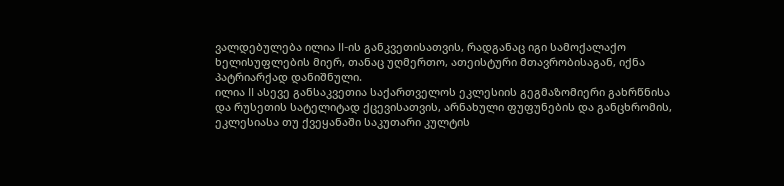ვალდებულება ილია II-ის განკვეთისათვის, რადგანაც იგი სამოქალაქო ხელისუფლების მიერ, თანაც უღმერთო, ათეისტური მთავრობისაგან, იქნა პატრიარქად დანიშნული.
ილია II ასევე განსაკვეთია საქართველოს ეკლესიის გეგმაზომიერი გახრწნისა და რუსეთის სატელიტად ქცევისათვის, არნახული ფუფუნების და განცხრომის, ეკლესიასა თუ ქვეყანაში საკუთარი კულტის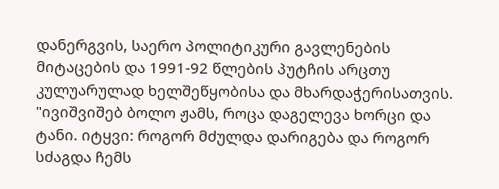დანერგვის, საერო პოლიტიკური გავლენების მიტაცების და 1991-92 წლების პუტჩის არცთუ კულუარულად ხელშეწყობისა და მხარდაჭერისათვის.
"ივიშვიშებ ბოლო ჟამს, როცა დაგელევა ხორცი და ტანი. იტყვი: როგორ მძულდა დარიგება და როგორ სძაგდა ჩემს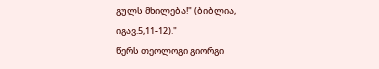გულს მხილება!" (ბიბლია, იგავ.5,11-12)."
წერს თეოლოგი გიორგი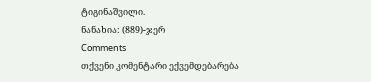ტიგინაშვილი.
ნანახია: (889)-ჯერ
Comments
თქვენი კომენტარი ექვემდებარება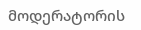მოდერატორის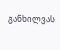განხილვას